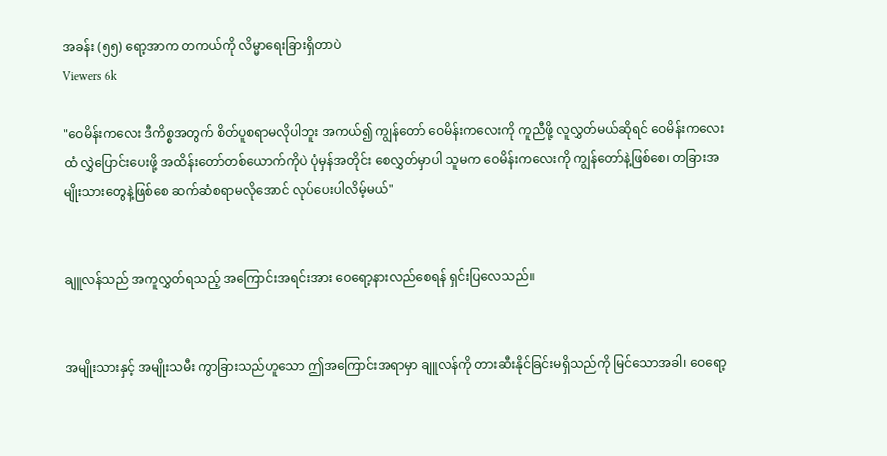အခန်း (၅၅) ရော့အာက တကယ်ကို လိမ္မာရေးခြားရှိတာပဲ
Viewers 6k

"ဝေမိန်းကလေး ဒီကိစ္စအတွက် စိတ်ပူစရာမလိုပါဘူး အကယ်၍ ကျွန်တော် ဝေမိန်းကလေးကို ကူညီဖို့ လူလွှတ်မယ်ဆိုရင် ဝေမိန်းကလေးထံ လွှဲပြောင်းပေးဖို့ အထိန်းတော်တစ်ယောက်ကိုပဲ ပုံမှန်အတိုင်း စေလွှတ်မှာပါ သူမက ဝေမိန်းကလေးကို ကျွန်တော်နဲ့ဖြစ်စေ၊ တခြားအမျိုးသားတွေနဲ့ဖြစ်စေ ဆက်ဆံစရာမလိုအောင် လုပ်ပေးပါလိမ့်မယ်"


ချူလန်သည် အကူလွှတ်ရသည့် အကြောင်းအရင်းအား ဝေရော့နားလည်စေရန် ရှင်းပြလေသည်။


အမျိုးသားနှင့် အမျိုးသမီး ကွာခြားသည်ဟူသော ဤအကြောင်းအရာမှာ ချူလန်ကို တားဆီးနိုင်ခြင်းမရှိသည်ကို မြင်သောအခါ၊ ဝေရော့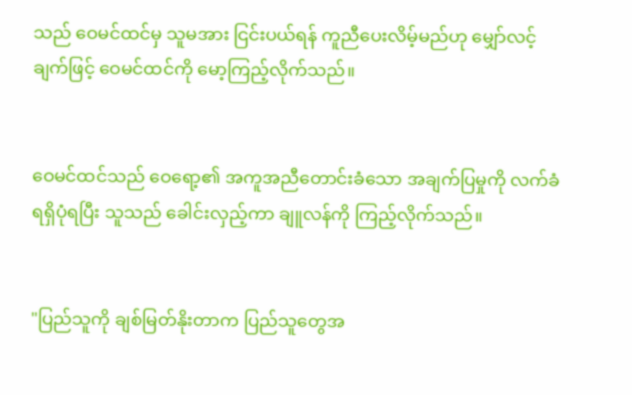သည် ဝေမင်ထင်မှ သူမအား ငြင်းပယ်ရန် ကူညီပေးလိမ့်မည်ဟု မျှော်လင့်ချက်ဖြင့် ဝေမင်ထင်ကို မော့ကြည့်လိုက်သည်။


ဝေမင်ထင်သည် ဝေရော့၏ အကူအညီတောင်းခံသော အချက်ပြမှုကို လက်ခံရရှိပုံရပြီး သူသည် ခေါင်းလှည့်ကာ ချူလန်ကို ကြည့်လိုက်သည်။


"ပြည်သူကို ချစ်မြတ်နိုးတာက ပြည်သူတွေအ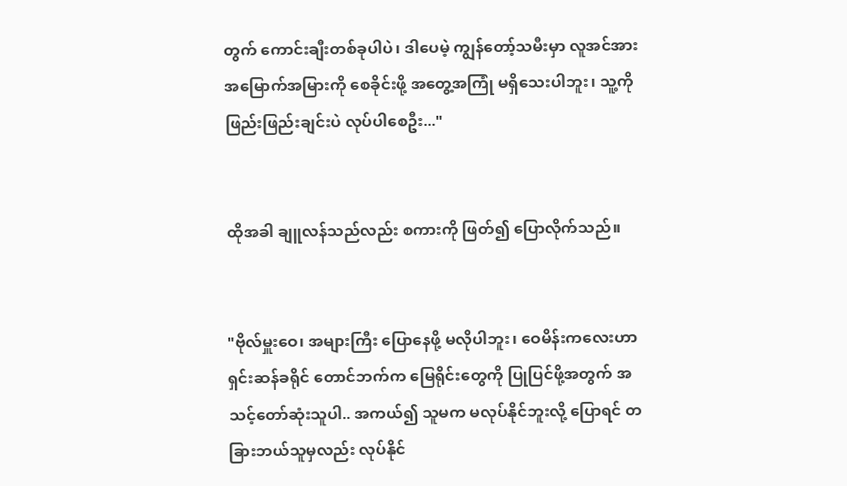တွက် ကောင်းချီးတစ်ခုပါပဲ၊ ဒါပေမဲ့ ကျွန်တော့်သမီးမှာ လူအင်အား အမြောက်အမြားကို စေခိုင်းဖို့ အတွေ့အကြုံ မရှိသေးပါဘူး၊ သူ့ကို ဖြည်းဖြည်းချင်းပဲ လုပ်ပါစေဦး..."


ထိုအခါ ချူလန်သည်လည်း စကားကို ဖြတ်၍ ပြောလိုက်သည်။


"ဗိုလ်မှူးဝေ၊ အများကြီး ပြောနေဖို့ မလိုပါဘူး၊ ဝေမိန်းကလေးဟာ ရှင်းဆန်ခရိုင် တောင်ဘက်က မြေရိုင်းတွေကို ပြုပြင်ဖို့အတွက် အသင့်တော်ဆုံးသူပါ.. အကယ်၍ သူမက မလုပ်နိုင်ဘူးလို့ ပြောရင် တခြားဘယ်သူမှလည်း လုပ်နိုင်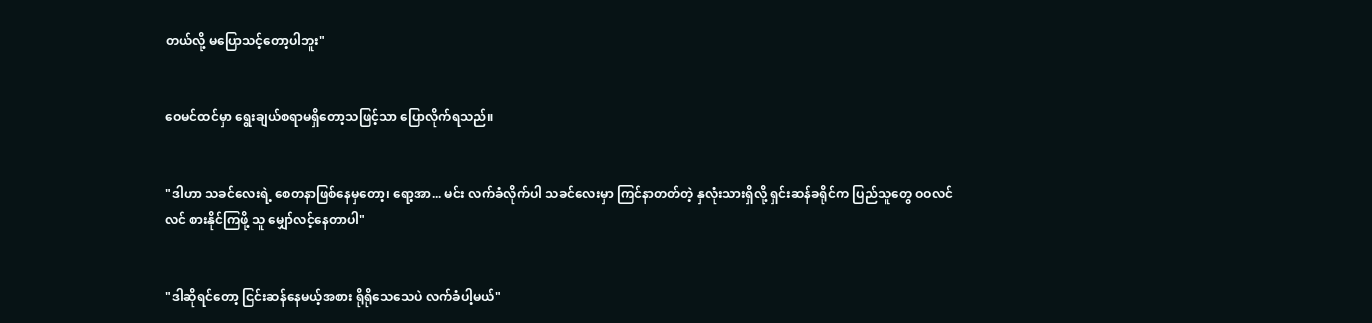တယ်လို့ မပြောသင့်တော့ပါဘူး"


ဝေမင်ထင်မှာ ရွေးချယ်စရာမရှိတော့သဖြင့်သာ ပြောလိုက်ရသည်။


"ဒါဟာ သခင်လေးရဲ့ စေတနာဖြစ်နေမှတော့၊ ရော့အာ... မင်း လက်ခံလိုက်ပါ သခင်လေးမှာ ကြင်နာတတ်တဲ့ နှလုံးသားရှိလို့ ရှင်းဆန်ခရိုင်က ပြည်သူတွေ ဝဝလင်လင် စားနိုင်ကြဖို့ သူ မျှော်လင့်နေတာပါ"


"ဒါဆိုရင်တော့ ငြင်းဆန်နေမယ့်အစား ရိုရိုသေသေပဲ လက်ခံပါ့မယ်"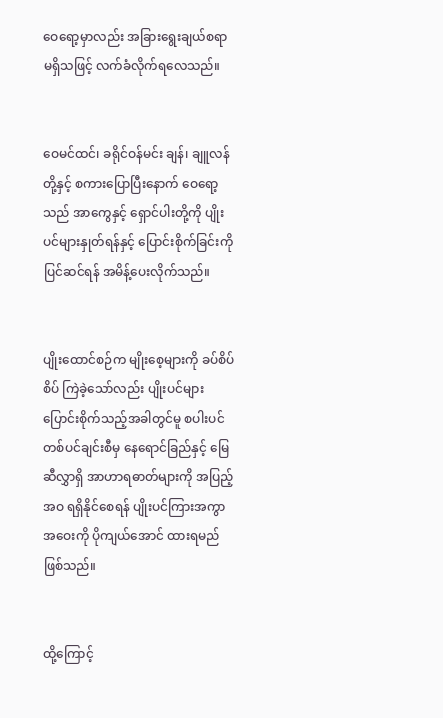ဝေရော့မှာလည်း အခြားရွေးချယ်စရာ မရှိသဖြင့် လက်ခံလိုက်ရလေသည်။


ဝေမင်ထင်၊ ခရိုင်ဝန်မင်း ချန်၊ ချူလန်တို့နှင့် စကားပြောပြီးနောက် ဝေရော့သည် အာကွေနှင့် ရှောင်ပါးတို့ကို ပျိုးပင်များနှုတ်ရန်နှင့် ပြောင်းစိုက်ခြင်းကို ပြင်ဆင်ရန် အမိန့်ပေးလိုက်သည်။


ပျိုးထောင်စဉ်က မျိုးစေ့များကို ခပ်စိပ်စိပ် ကြဲခဲ့သော်လည်း ပျိုးပင်များ ပြောင်းစိုက်သည့်အခါတွင်မူ စပါးပင်တစ်ပင်ချင်းစီမှ နေရောင်ခြည်နှင့် မြေဆီလွှာရှိ အာဟာရဓာတ်များကို အပြည့်အဝ ရရှိနိုင်စေရန် ပျိုးပင်ကြားအကွာအဝေးကို ပိုကျယ်အောင် ထားရမည်ဖြစ်သည်။


ထို့ကြောင့်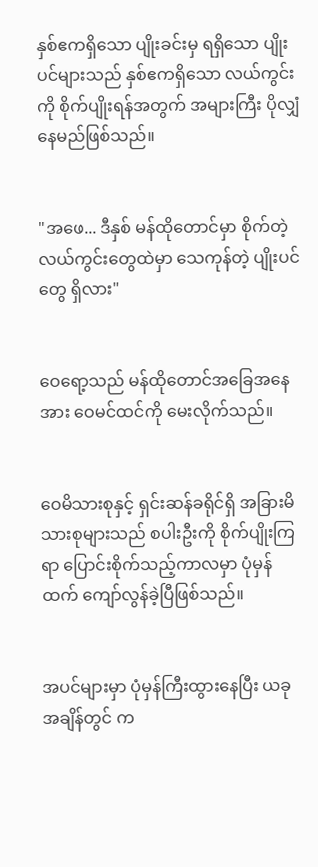နှစ်ဧကရှိသော ပျိုးခင်းမှ ရရှိသော ပျိုးပင်များသည် နှစ်ဧကရှိသော လယ်ကွင်းကို စိုက်ပျိုးရန်အတွက် အများကြီး ပိုလျှံနေမည်ဖြစ်သည်။


"အဖေ... ဒီနှစ် မန်ထိုတောင်မှာ စိုက်တဲ့ လယ်ကွင်းတွေထဲမှာ သေကုန်တဲ့ ပျိုးပင်တွေ ရှိလား"


ဝေရော့သည် မန်ထိုတောင်အခြေအနေအား ဝေမင်ထင်ကို မေးလိုက်သည်။


ဝေမိသားစုနှင့် ရှင်းဆန်ခရိုင်ရှိ အခြားမိသားစုများသည် စပါးဦးကို စိုက်ပျိုးကြရာ ပြောင်းစိုက်သည့်ကာလမှာ ပုံမှန်ထက် ကျော်လွန်ခဲ့ပြီဖြစ်သည်။


အပင်များမှာ ပုံမှန်ကြီးထွားနေပြီး ယခုအချိန်တွင် က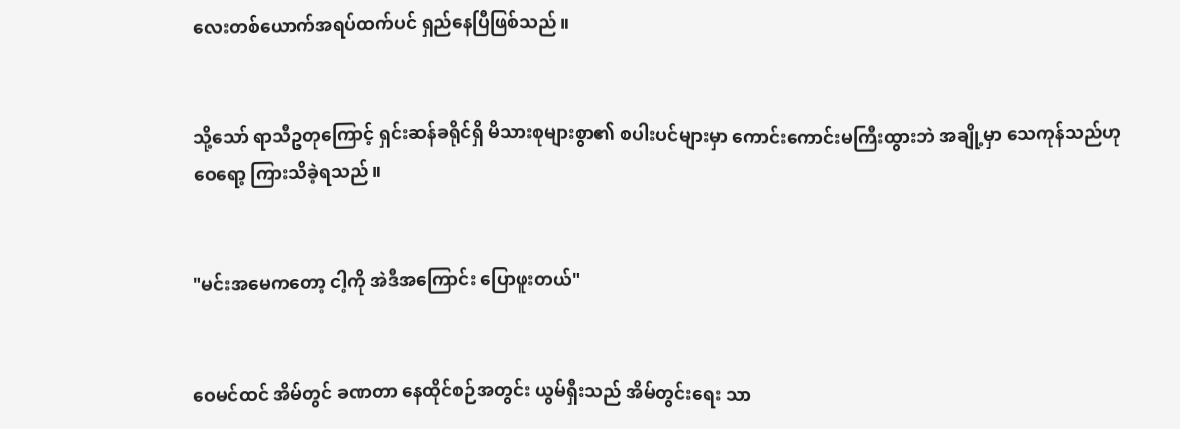လေးတစ်ယောက်အရပ်ထက်ပင် ရှည်နေပြီဖြစ်သည်။


သို့သော် ရာသီဥတုကြောင့် ရှင်းဆန်ခရိုင်ရှိ မိသားစုများစွာ၏ စပါးပင်များမှာ ကောင်းကောင်းမကြီးထွားဘဲ အချို့မှာ သေကုန်သည်ဟု ဝေရော့ ကြားသိခဲ့ရသည်။


"မင်းအမေကတော့ ငါ့ကို အဲဒီအကြောင်း ပြောဖူးတယ်"


ဝေမင်ထင် အိမ်တွင် ခဏတာ နေထိုင်စဉ်အတွင်း ယွမ်ရှီးသည် အိမ်တွင်းရေး သာ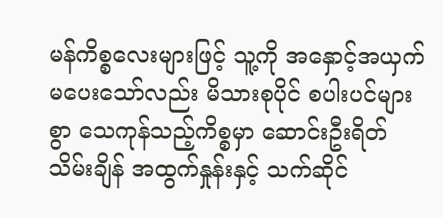မန်ကိစ္စလေးများဖြင့် သူ့ကို အနှောင့်အယှက် မပေးသော်လည်း မိသားစုပိုင် စပါးပင်များစွာ သေကုန်သည့်ကိစ္စမှာ ဆောင်းဦးရိတ်သိမ်းချိန် အထွက်နှုန်းနှင့် သက်ဆိုင်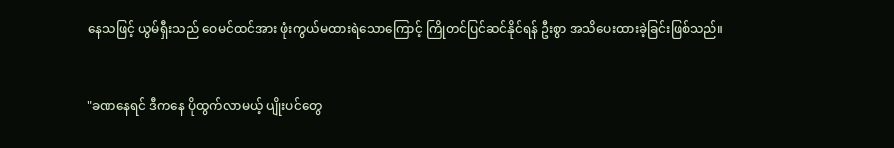နေသဖြင့် ယွမ်ရှီးသည် ဝေမင်ထင်အား ဖုံးကွယ်မထားရဲသောကြောင့် ကြိုတင်ပြင်ဆင်နိုင်ရန် ဦးစွာ အသိပေးထားခဲ့ခြင်းဖြစ်သည်။


"ခဏနေရင် ဒီကနေ ပိုထွက်လာမယ့် ပျိုးပင်တွေ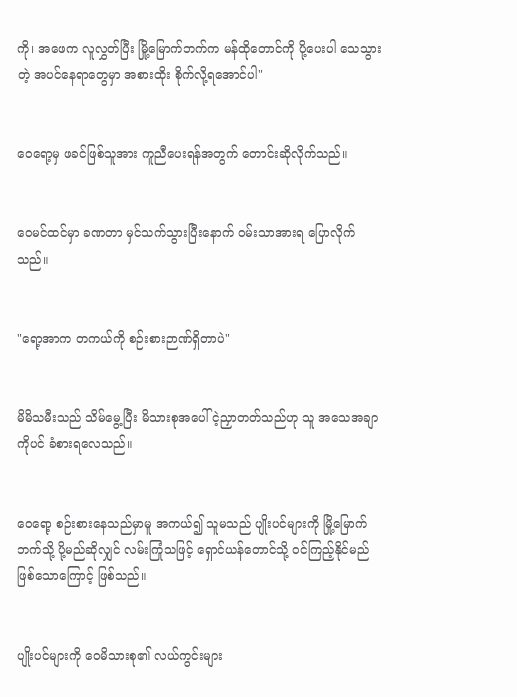ကို၊ အဖေက လူလွှတ်ပြီး မြို့မြောက်ဘက်က မန်ထိုတောင်ကို ပို့ပေးပါ သေသွားတဲ့ အပင်နေရာတွေမှာ အစားထိုး စိုက်လို့ရအောင်ပါ"


ဝေရော့မှ ဖခင်ဖြစ်သူအား ကူညီပေးရန်အတွက် တောင်းဆိုလိုက်သည်။


ဝေမင်ထင်မှာ ခဏတာ မှင်သက်သွားပြီးနောက် ဝမ်းသာအားရ ပြောလိုက်သည်။


"ရော့အာက တကယ်ကို စဉ်းစားဉာဏ်ရှိတာပဲ"


မိမိသမီးသည် သိမ်မွေ့ပြီး မိသားစုအပေါ် ငဲ့ညှာတတ်သည်ဟု သူ အသေအချာကိုပင် ခံစားရလေသည်။


ဝေရော့ စဉ်းစားနေသည်မှာမူ အကယ်၍ သူမသည် ပျိုးပင်များကို မြို့မြောက်ဘက်သို့ ပို့မည်ဆိုလျှင် လမ်းကြုံသဖြင့် ရှောင်ယန်တောင်သို့ ဝင်ကြည့်နိုင်မည်ဖြစ်သောကြောင့် ဖြစ်သည်။


ပျိုးပင်များကို ဝေမိသားစု၏ လယ်ကွင်းများ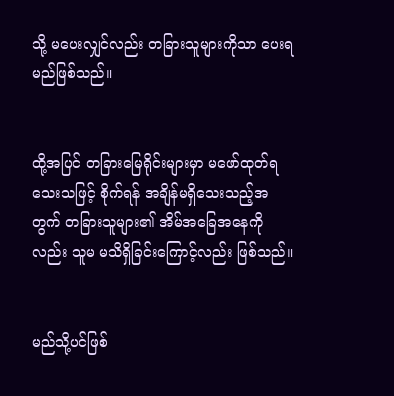သို့ မပေးလျှင်လည်း တခြားသူများကိုသာ ပေးရမည်ဖြစ်သည်။


ထို့အပြင် တခြားမြေရိုင်းများမှာ မဖော်ထုတ်ရသေးသဖြင့် စိုက်ရန် အချိန်မရှိသေးသည့်အတွက် တခြားသူများ၏ အိမ်အခြေအနေကိုလည်း သူမ မသိရှိခြင်းကြောင့်လည်း ဖြစ်သည်။


မည်သို့ပင်ဖြစ်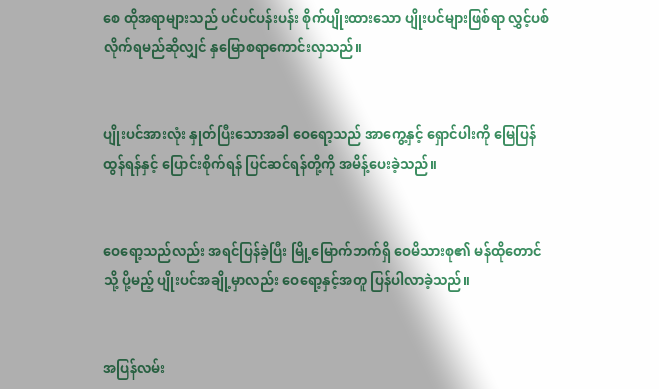စေ ထိုအရာများသည် ပင်ပင်ပန်းပန်း စိုက်ပျိုးထားသော ပျိုးပင်များဖြစ်ရာ လွှင့်ပစ်လိုက်ရမည်ဆိုလျှင် နှမြောစရာကောင်းလှသည်။


ပျိုးပင်အားလုံး နှုတ်ပြီးသောအခါ ဝေရော့သည် အာကွေ့နှင့် ရှောင်ပါးကို မြေပြန်ထွန်ရန်နှင့် ပြောင်းစိုက်ရန် ပြင်ဆင်ရန်တို့ကို အမိန့်ပေးခဲ့သည်။


ဝေရော့သည်လည်း အရင်ပြန်ခဲ့ပြီး မြို့မြောက်ဘက်ရှိ ဝေမိသားစု၏ မန်ထိုတောင်သို့ ပို့မည့် ပျိုးပင်အချို့မှာလည်း ဝေရော့နှင့်အတူ ပြန်ပါလာခဲ့သည်။


အပြန်လမ်း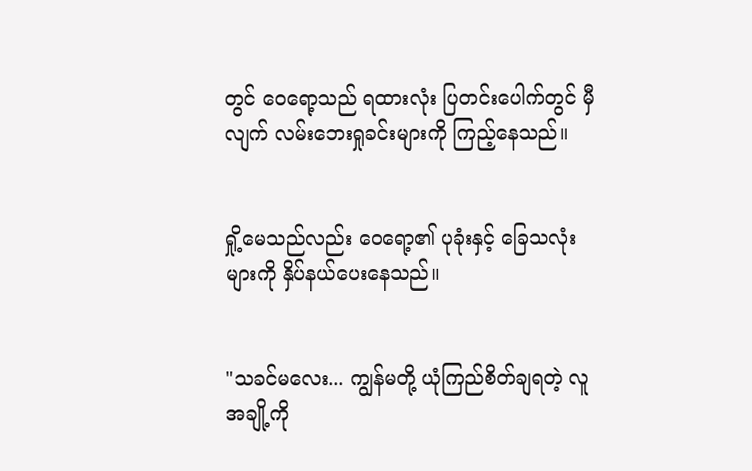တွင် ဝေရော့သည် ရထားလုံး ပြတင်းပေါက်တွင် မှီလျက် လမ်းဘေးရှုခင်းများကို ကြည့်နေသည်။


ရှို့မေသည်လည်း ဝေရော့၏ ပုခုံးနှင့် ခြေသလုံးများကို နှိပ်နယ်ပေးနေသည်။


"သခင်မလေး... ကျွန်မတို့ ယုံကြည်စိတ်ချရတဲ့ လူအချို့ကို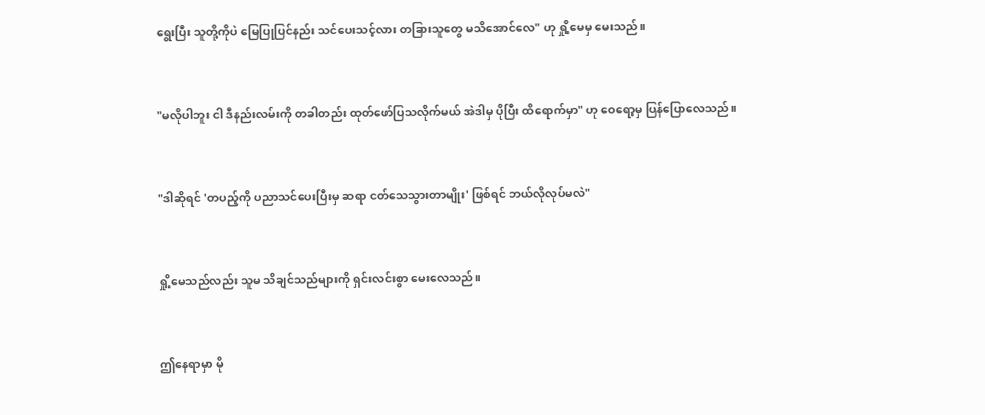ရွေးပြီး သူတို့ကိုပဲ မြေပြုပြင်နည်း သင်ပေးသင့်လား တခြားသူတွေ မသိအောင်လေ" ဟု ရှို့မေမှ မေးသည်။


"မလိုပါဘူး ငါ ဒီနည်းလမ်းကို တခါတည်း ထုတ်ဖော်ပြသလိုက်မယ် အဲဒါမှ ပိုပြီး ထိရောက်မှာ" ဟု ဝေရော့မှ ပြန်ပြောလေသည်။


"ဒါဆိုရင် 'တပည့်ကို ပညာသင်ပေးပြီးမှ ဆရာ ငတ်သေသွားတာမျိုး' ဖြစ်ရင် ဘယ်လိုလုပ်မလဲ"


ရှို့မေသည်လည်း သူမ သိချင်သည်များကို ရှင်းလင်းစွာ မေးလေသည်။


ဤနေရာမှာ မို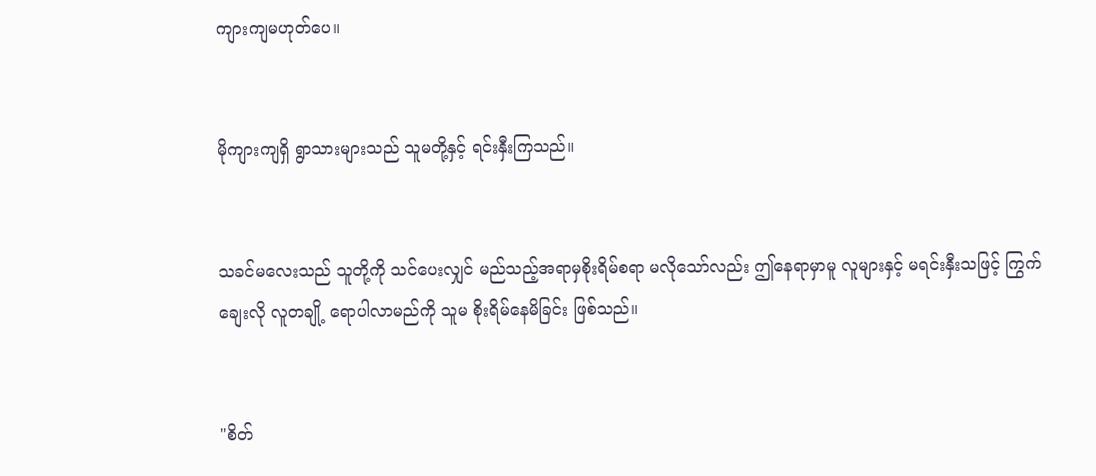ကျားကျမဟုတ်ပေ။


မိုကျားကျရှိ ရွာသားများသည် သူမတို့နှင့် ရင်းနှီးကြသည်။


သခင်မလေးသည် သူတို့ကို သင်ပေးလျှင် မည်သည့်အရာမှစိုးရိမ်စရာ မလိုသော်လည်း ဤနေရာမှာမူ လူများနှင့် မရင်းနှီးသဖြင့် ကြွက်ချေးလို လူတချို့ ရောပါလာမည်ကို သူမ စိုးရိမ်နေမိခြင်း ဖြစ်သည်။


"စိတ်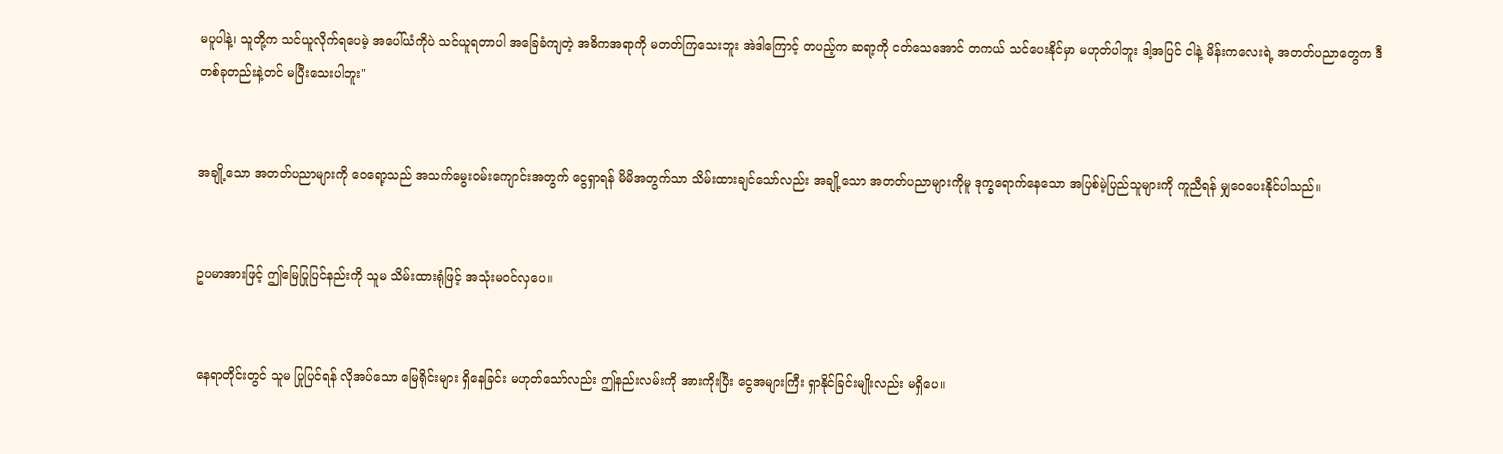မပူပါနဲ့၊ သူတို့က သင်ယူလိုက်ရပေမဲ့ အပေါ်ယံကိုပဲ သင်ယူရတာပါ အခြေခံကျတဲ့ အဓိကအရာကို မတတ်ကြသေးဘူး အဲဒါကြောင့် တပည့်က ဆရာ့ကို ငတ်သေအောင် တကယ် သင်ပေးနိုင်မှာ မဟုတ်ပါဘူး ဒါ့အပြင် ငါနဲ့ မိန်းကလေးရဲ့ အတတ်ပညာတွေက ဒီတစ်ခုတည်းနဲ့တင် မပြီးသေးပါဘူး"


အချို့သော အတတ်ပညာများကို ဝေရော့သည် အသက်မွေးဝမ်းကျောင်းအတွက် ငွေရှာရန် မိမိအတွက်သာ သိမ်းထားချင်သော်လည်း အချို့သော အတတ်ပညာများကိုမူ ဒုက္ခရောက်နေသော အပြစ်မဲ့ပြည်သူများကို ကူညီရန် မျှဝေပေးနိုင်ပါသည်။


ဥပမာအားဖြင့် ဤမြေပြုပြင်နည်းကို သူမ သိမ်းထားရုံဖြင့် အသုံးမဝင်လှပေ။


နေရာတိုင်းတွင် သူမ ပြုပြင်ရန် လိုအပ်သော မြေရိုင်းများ ရှိနေခြင်း မဟုတ်သော်လည်း ဤနည်းလမ်းကို အားကိုးပြီး ငွေအများကြီး ရှာနိုင်ခြင်းမျိုးလည်း မရှိပေ။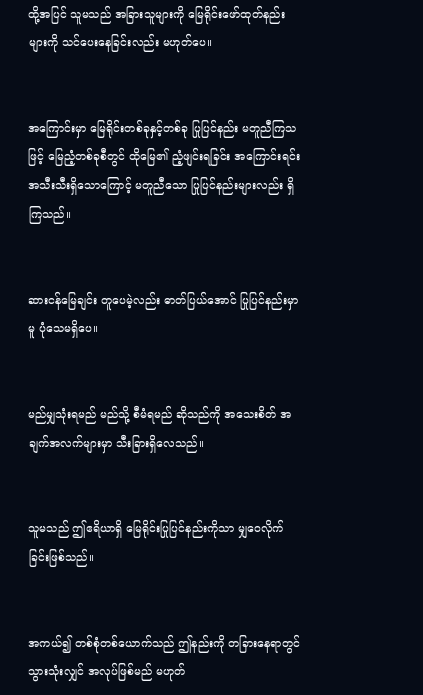ထို့အပြင် သူမသည် အခြားသူများကို မြေရိုင်းဖော်ထုတ်နည်းများကို သင်ပေးနေခြင်းလည်း မဟုတ်ပေ။


အကြောင်းမှာ မြေရိုင်းတစ်ခုနှင့်တစ်ခု ပြုပြင်နည်း မတူညီကြသဖြင့် မြေညံ့တစ်ခုစီတွင် ထိုမြေ၏ ညံ့ဖျင်းရခြင်း အကြောင်းရင်း အသီးသီးရှိသောကြောင့် မတူညီသော ပြုပြင်နည်းများလည်း ရှိကြသည်။


ဆားငန်မြေချင်း တူပေမဲ့လည်း ဓာတ်ပြယ်အောင် ပြုပြင်နည်းမှာမူ ပုံသေမရှိပေ။


မည်မျှသုံးရမည် မည်သို့ စီမံရမည် ဆိုသည်ကို အသေးစိတ် အချက်အလက်များမှာ သီးခြားရှိလေသည်။


သူမသည် ဤဧရိယာရှိ မြေရိုင်းပြုပြင်နည်းကိုသာ မျှဝေလိုက်ခြင်းဖြစ်သည်။


အကယ်၍ တစ်စုံတစ်ယောက်သည် ဤနည်းကို တခြားနေရာတွင် သွားသုံးလျှင် အလုပ်ဖြစ်မည် မဟုတ်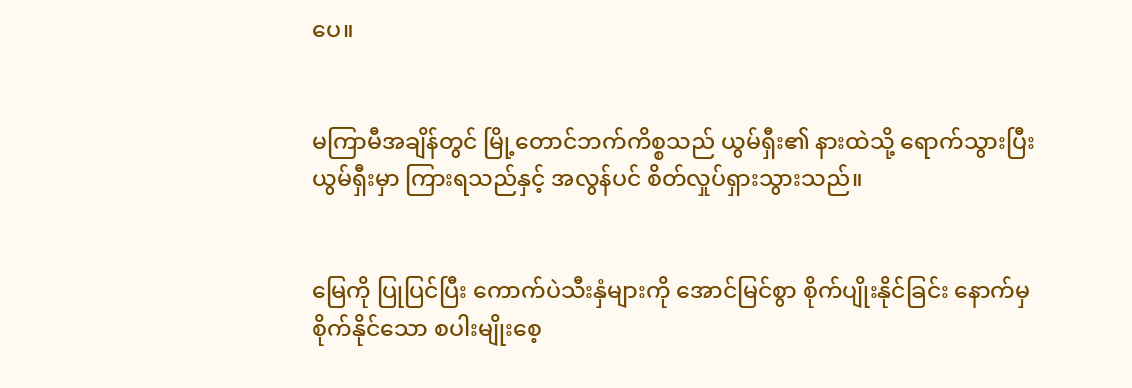ပေ။


မကြာမီအချိန်တွင် မြို့တောင်ဘက်ကိစ္စသည် ယွမ်ရှီး၏ နားထဲသို့ ရောက်သွားပြီး ယွမ်ရှီးမှာ ကြားရသည်နှင့် အလွန်ပင် စိတ်လှုပ်ရှားသွားသည်။


မြေကို ပြုပြင်ပြီး ကောက်ပဲသီးနှံများကို အောင်မြင်စွာ စိုက်ပျိုးနိုင်ခြင်း နောက်မှ စိုက်နိုင်သော စပါးမျိုးစေ့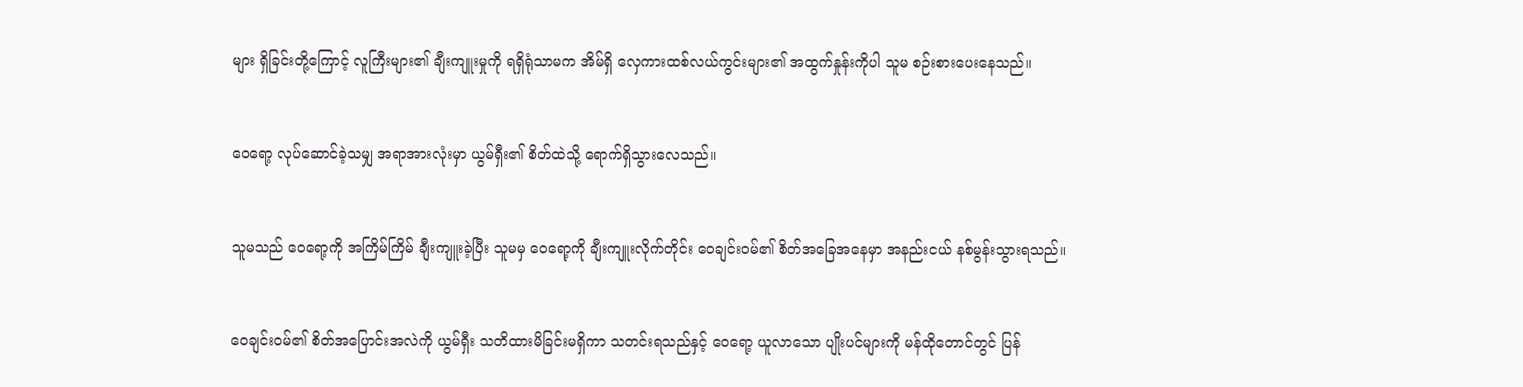များ ရှိခြင်းတို့ကြောင့် လူကြီးများ၏ ချီးကျူးမှုကို ရရှိရုံသာမက အိမ်ရှိ လှေကားထစ်လယ်ကွင်းများ၏ အထွက်နှုန်းကိုပါ သူမ စဉ်းစားပေးနေသည်။


ဝေရော့ လုပ်ဆောင်ခဲ့သမျှ အရာအားလုံးမှာ ယွမ်ရှီး၏ စိတ်ထဲသို့ ရောက်ရှိသွားလေသည်။


သူမသည် ဝေရော့ကို အကြိမ်ကြိမ် ချီးကျူးခဲ့ပြီး သူမမှ ဝေရော့ကို ချီးကျူးလိုက်တိုင်း ဝေချင်းဝမ်၏ စိတ်အခြေအနေမှာ အနည်းငယ် နစ်မွန်းသွားရသည်။


ဝေချင်းဝမ်၏ စိတ်အပြောင်းအလဲကို ယွမ်ရှီး သတိထားမိခြင်းမရှိကာ သတင်းရသည်နှင့် ဝေရော့ ယူလာသော ပျိုးပင်များကို မန်ထိုတောင်တွင် ပြန်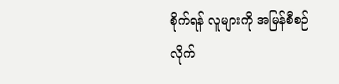စိုက်ရန် လူများကို အမြန်စီစဉ်လိုက်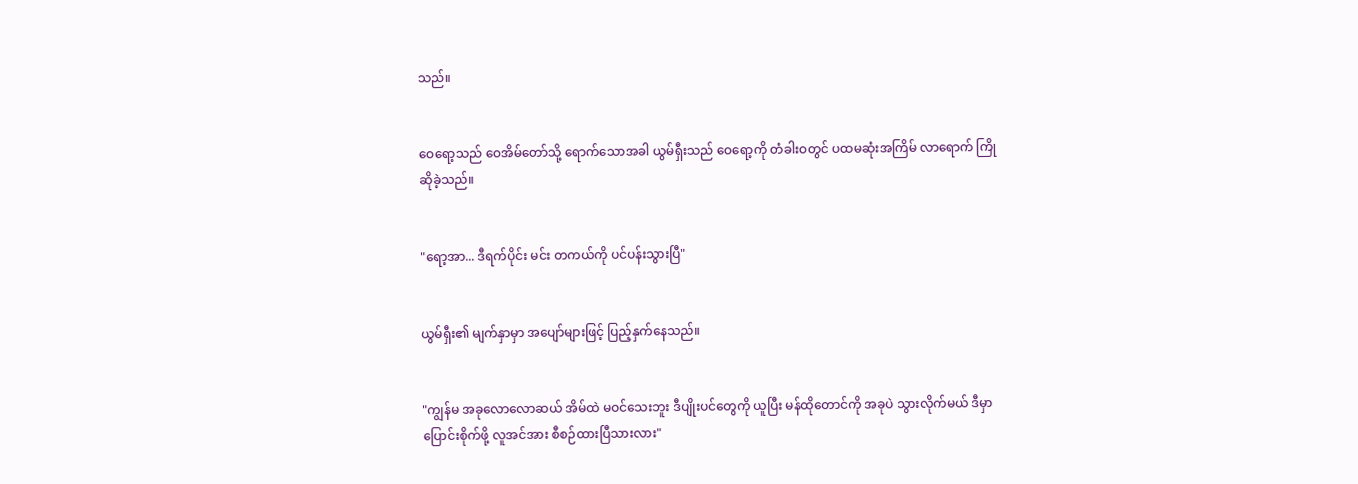သည်။


ဝေရော့သည် ဝေအိမ်တော်သို့ ရောက်သောအခါ ယွမ်ရှီးသည် ဝေရော့ကို တံခါးဝတွင် ပထမဆုံးအကြိမ် လာရောက် ကြိုဆိုခဲ့သည်။


"ရော့အာ... ဒီရက်ပိုင်း မင်း တကယ်ကို ပင်ပန်းသွားပြီ"


ယွမ်ရှီး၏ မျက်နှာမှာ အပျော်များဖြင့် ပြည့်နှက်နေသည်။


"ကျွန်မ အခုလောလောဆယ် အိမ်ထဲ မဝင်သေးဘူး ဒီပျိုးပင်တွေကို ယူပြီး မန်ထိုတောင်ကို အခုပဲ သွားလိုက်မယ် ဒီမှာ ပြောင်းစိုက်ဖို့ လူအင်အား စီစဉ်ထားပြီသားလား"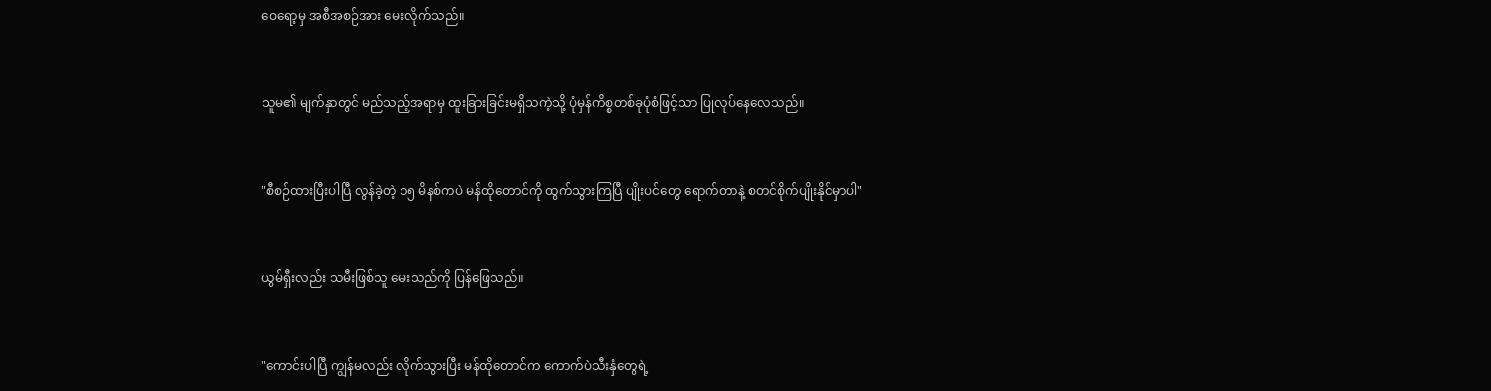ဝေရော့မှ အစီအစဉ်အား မေးလိုက်သည်။


သူမ၏ မျက်နှာတွင် မည်သည့်အရာမှ ထူးခြားခြင်းမရှိသကဲ့သို့ ပုံမှန်ကိစ္စတစ်ခုပုံစံဖြင့်သာ ပြုလုပ်နေလေသည်။


"စီစဉ်ထားပြီးပါပြီ လွန်ခဲ့တဲ့ ၁၅ မိနစ်ကပဲ မန်ထိုတောင်ကို ထွက်သွားကြပြီ ပျိုးပင်တွေ ရောက်တာနဲ့ စတင်စိုက်ပျိုးနိုင်မှာပါ"


ယွမ်ရှီးလည်း သမီးဖြစ်သူ မေးသည်ကို ပြန်ဖြေသည်။


"ကောင်းပါပြီ ကျွန်မလည်း လိုက်သွားပြီး မန်ထိုတောင်က ကောက်ပဲသီးနှံတွေရဲ့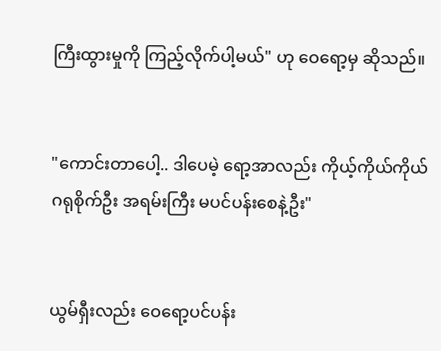ကြီးထွားမှုကို ကြည့်လိုက်ပါ့မယ်" ဟု ဝေရော့မှ ဆိုသည်။


"ကောင်းတာပေါ့.. ဒါပေမဲ့ ရော့အာလည်း ကိုယ့်ကိုယ်ကိုယ် ဂရုစိုက်ဦး အရမ်းကြီး မပင်ပန်းစေနဲ့ဦး"


ယွမ်ရှီးလည်း ဝေရော့ပင်ပန်း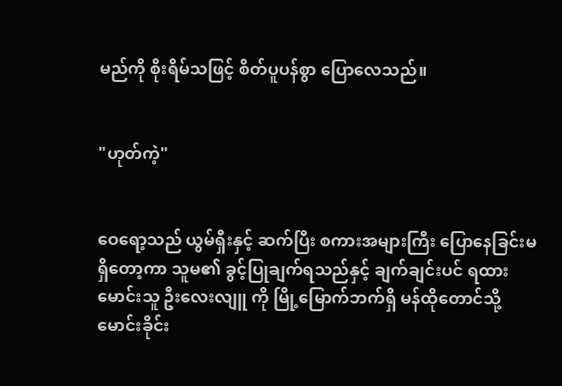မည်ကို စိုးရိမ်သဖြင့် စိတ်ပူပန်စွာ ပြောလေသည်။


"ဟုတ်ကဲ့"


ဝေရော့သည် ယွမ်ရှီးနှင့် ဆက်ပြီး စကားအများကြီး ပြောနေခြင်းမရှိတော့ကာ သူမ၏ ခွင့်ပြုချက်ရသည်နှင့် ချက်ချင်းပင် ရထားမောင်းသူ ဦးလေးလျူ ကို မြို့မြောက်ဘက်ရှိ မန်ထိုတောင်သို့ မောင်းခိုင်း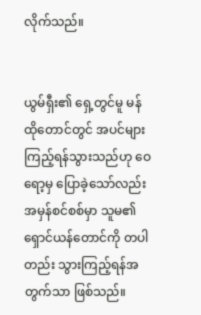လိုက်သည်။


ယွမ်ရှီး၏ ရှေ့တွင်မူ မန်ထိုတောင်တွင် အပင်များ ကြည့်ရန်သွားသည်ဟု ဝေရော့မှ ပြောခဲ့သော်လည်း အမှန်စင်စစ်မှာ သူမ၏ ရှောင်ယန်တောင်ကို တပါတည်း သွားကြည့်ရန်အတွက်သာ ဖြစ်သည်။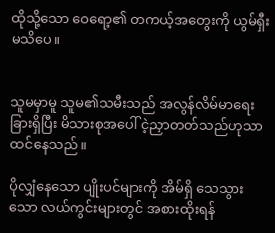ထိုသို့သော ဝေရော့၏ တကယ့်အတွေးကို ယွမ်ရှီး မသိပေ။


သူမမှာမူ သူမ၏သမီးသည် အလွန်လိမ်မာရေးခြားရှိပြီး မိသားစုအပေါ် ငဲ့ညှာတတ်သည်ဟုသာ ထင်နေသည်။

ပိုလျှံနေသော ပျိုးပင်များကို အိမ်ရှိ သေသွားသော လယ်ကွင်းများတွင် အစားထိုးရန်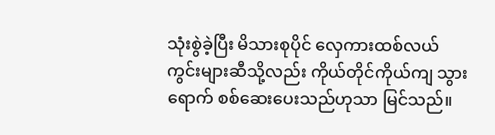သုံးစွဲခဲ့ပြီး မိသားစုပိုင် လှေကားထစ်လယ်ကွင်းများဆီသို့လည်း ကိုယ်တိုင်ကိုယ်ကျ သွားရောက် စစ်ဆေးပေးသည်ဟုသာ မြင်သည်။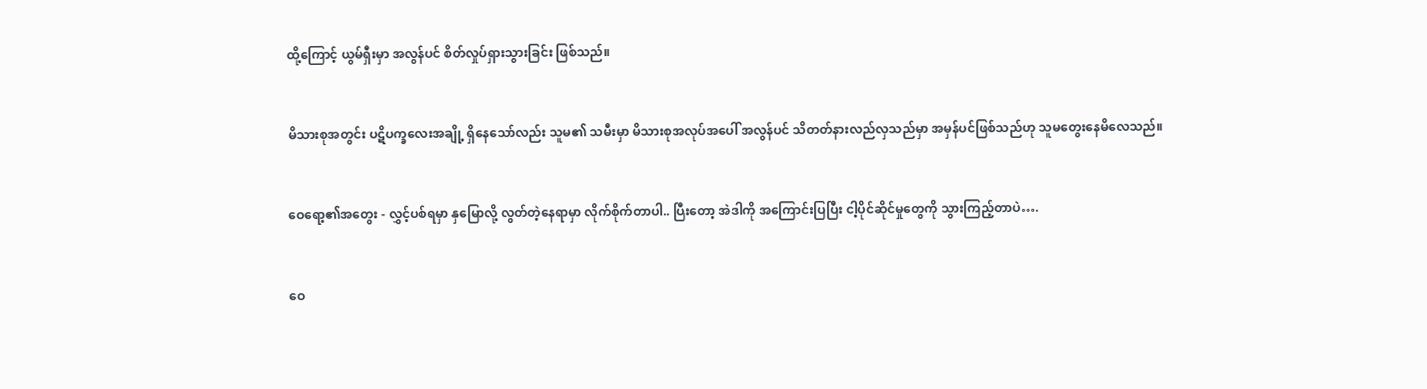ထို့ကြောင့် ယွမ်ရှီးမှာ အလွန်ပင် စိတ်လှုပ်ရှားသွားခြင်း ဖြစ်သည်။


မိသားစုအတွင်း ပဋိပက္ခလေးအချို့ ရှိနေသော်လည်း သူမ၏ သမီးမှာ မိသားစုအလုပ်အပေါ် အလွန်ပင် သိတတ်နားလည်လှသည်မှာ အမှန်ပင်ဖြစ်သည်ဟု သူမတွေးနေမိလေသည်။


ဝေရော့၏အတွေး - လွှင့်ပစ်ရမှာ နှမြောလို့ လွတ်တဲ့နေရာမှာ လိုက်စိုက်တာပါ.. ပြီးတော့ အဲဒါကို အကြောင်းပြပြီး ငါ့ပိုင်ဆိုင်မှုတွေကို သွားကြည့်တာပဲ….


ဝေ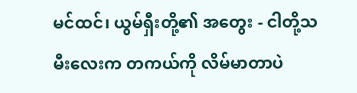မင်ထင်၊ ယွမ်ရှီးတို့၏ အတွေး - ငါတို့သမီးလေးက တကယ်ကို လိမ်မာတာပဲ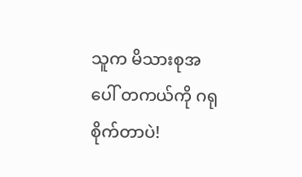သူက မိသားစုအပေါ် တကယ်ကို ဂရုစိုက်တာပဲ!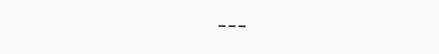---